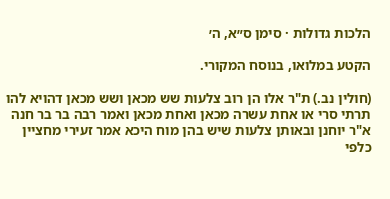הלכות גדולות · סימן ס״א, ה׳

הקטע במלואו, בנוסח המקורי.

(חולין נב.) ת"ר אלו הן רוב צלעות שש מכאן ושש מכאן דהויא להו תרתי סרי או אחת עשרה מכאן ואחת מכאן ואמר רבה בר בר חנה א"ר יוחנן ובאותן צלעות שיש בהן מוח היכא אמר זעירי מחציין כלפי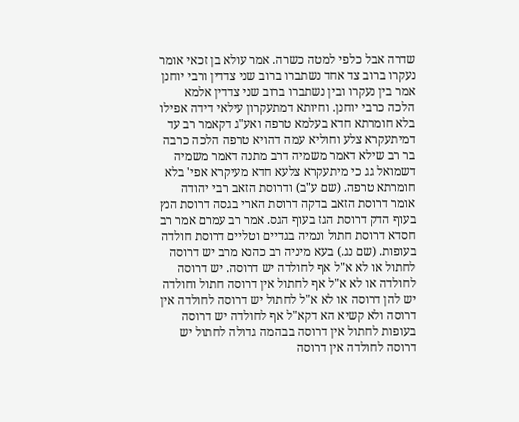שדרה אבל כלפי למטה כשרה. אמר עולא בן זכאי אומר נעקרו ברוב צד אחד נשתברו ברוב שני צדדין ורבי יוחנן אמר בין נעקרו ובין נשתברו ברוב שני צדדין אלמא הלכה כרבי יוחנן. וחיותא דמתעקרון עילאי דידה אפילו בלא חומרתא חדא בעלמא טרפה ואע"ג דקאמר רב עד דמיתעקרא צלע וחוליא עמה דהויא טרפה הלכה כרבה בר רב שילא דאמר משמיה דרב מתנה דאמר משמיה דשמואל גג כי מיתעקרא צלעא חדא מעיקרא אפי' בלא חומרתא טרפה. (שם ע"ב) ודרוסת הזאב רבי יהודה אומר דרוסת הזאב בדקה דרוסת הארי בגסה דרוסת הנץ בעוף הדק דרוסת הגז בעוף הגס. אמר רב עמרם אמר רב חסדא דרוסת חתול ונמיה בגדיים וטליים דרוסת חולדה בעופות. (שם נג.) בעא מיניה רב כהנא מרב יש דרוסה לחתול או לא א"ל אף לחולדה יש דרוסה. יש דרוסה לחולדה או לא א"ל אף לחתול אין דרוסה חתול וחולדה יש להן דרוסה או לא א"ל לחתול יש דרוסה לחולדה אין דרוסה ולא קשיא הא דקא"ל אף לחולדה יש דרוסה בעופות לחתול אין דרוסה בבהמה גדולה לחתול יש דרוסה לחולדה אין דרוסה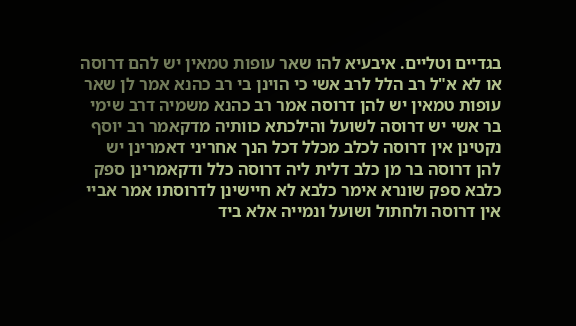בגדיים וטליים. איבעיא להו שאר עופות טמאין יש להם דרוסה או לא א"ל רב הלל לרב אשי כי הוינן בי רב כהנא אמר לן שאר עופות טמאין יש להן דרוסה אמר רב כהנא משמיה דרב שימי בר אשי יש דרוסה לשועל והילכתא כוותיה מדקאמר רב יוסף נקטינן אין דרוסה לכלב מכלל דכל הנך אחריני דאמרינן יש להן דרוסה בר מן כלב דלית ליה דרוסה כלל ודקאמרינן ספק כלבא ספק שונרא אימר כלבא לא חיישינן לדרוסתו אמר אביי אין דרוסה ולחתול ושועל ונמייה אלא ביד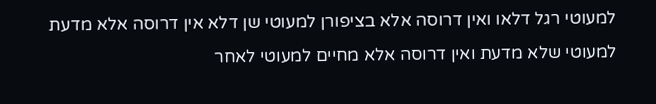למעוטי רגל דלאו ואין דרוסה אלא בציפורן למעוטי שן דלא אין דרוסה אלא מדעת למעוטי שלא מדעת ואין דרוסה אלא מחיים למעוטי לאחר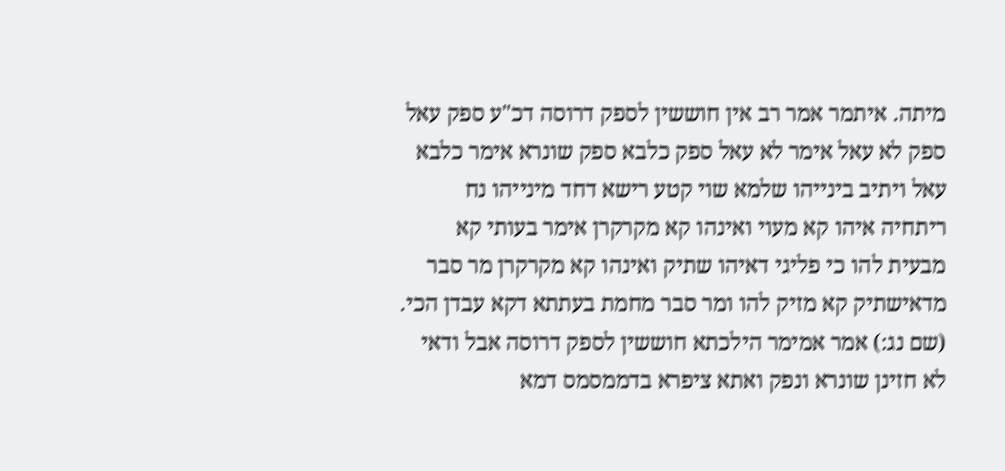מיתה. איתמר אמר רב אין חוששין לספק דרוסה דכ"ע ספק עאל ספק לא עאל אימר לא עאל ספק כלבא ספק שונרא אימר כלבא עאל ויתיב בינייהו שלמא שוי קטע רישא דחד מינייהו נח ריתחיה איהו קא מעוי ואינהו קא מקרקרן אימר בעותי קא מבעית להו כי פליגי דאיהו שתיק ואינהו קא מקרקרן מר סבר מדאישתיק קא מזיק להו ומר סבר מחמת בעתתא דקא עבדן הכי. (שם נג:) אמר אמימר הילכתא חוששין לספק דרוסה אבל ודאי לא חזינן שונרא ונפק ואתא ציפרא בדממסמס דמא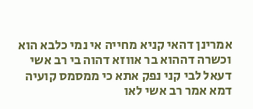אמרינן דהאי קניא מחייה אי נמי כלבא הוא וכשרה דההוא בר אווזא דהוה בי רב אשי דעאל לבי קני נפק אתא כי ממסמס קועיה דמא אמר רב אשי לאו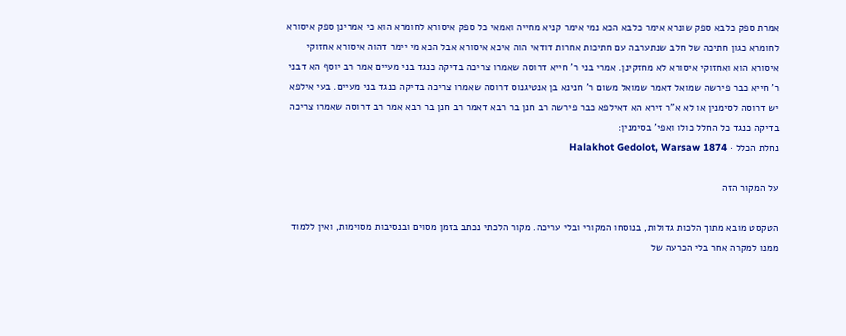אמרת ספק כלבא ספק שונרא אימר כלבא הכא נמי אימר קניא מחייה ואמאי כל ספק איסורא לחומרא הוא כי אמרינן ספק איסורא לחומרא כגון חתיכה של חלב שנתערבה עם חתיכות אחרות דודאי הוה איכא איסורא אבל הכא מי יימר דהוה איסורא אחזוקי איסורא הוא ואחזוקי איסורא לא מחזקינן. אמרי בני ר' חייא דרוסה שאמרו צריכה בדיקה כנגד בני מעיים אמר רב יוסף הא דבני ר' חייא כבר פירשה שמואל דאמר שמואל משום ר' חנינא בן אנטיגנוס דרוסה שאמרו צריכה בדיקה כנגד בני מעיים. בעי אילפא יש דרוסה לסימנין או לא א"ר זירא הא דאילפא כבר פירשה רב חנן בר רבא דאמר רב חנן בר רבא אמר רב דרוסה שאמרו צריכה בדיקה כנגד כל החלל כולו ואפי' בסימנין:
נחלת הכלל · Halakhot Gedolot, Warsaw 1874

על המקור הזה

הטקסט מובא מתוך הלכות גדולות, בנוסחו המקורי ובלי עריכה. מקור הלכתי נכתב בזמן מסוים ובנסיבות מסוימות, ואין ללמוד ממנו למקרה אחר בלי הכרעה של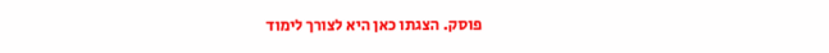פוסק. הצגתו כאן היא לצורך לימוד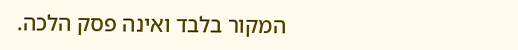המקור בלבד ואינה פסק הלכה.